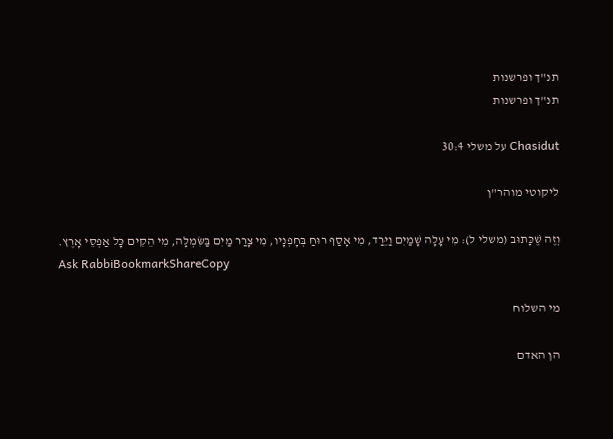תנ"ך ופרשנות
תנ"ך ופרשנות

Chasidut על משלי 30:4

ליקוטי מוהר"ן

וְזֶה שֶׁכָּתוּב (משלי ל): מִי עָלָה שָׁמַיִם וַיֵּרַד, מִי אָסַף רוּחַ בְּחָפְנָיו, מִי צָרַר מַיִם בַּשִּׂמְלָה, מִי הֵקִים כָּל אַפְסֵי אָרֶץ.
Ask RabbiBookmarkShareCopy

מי השלוח

הן האדם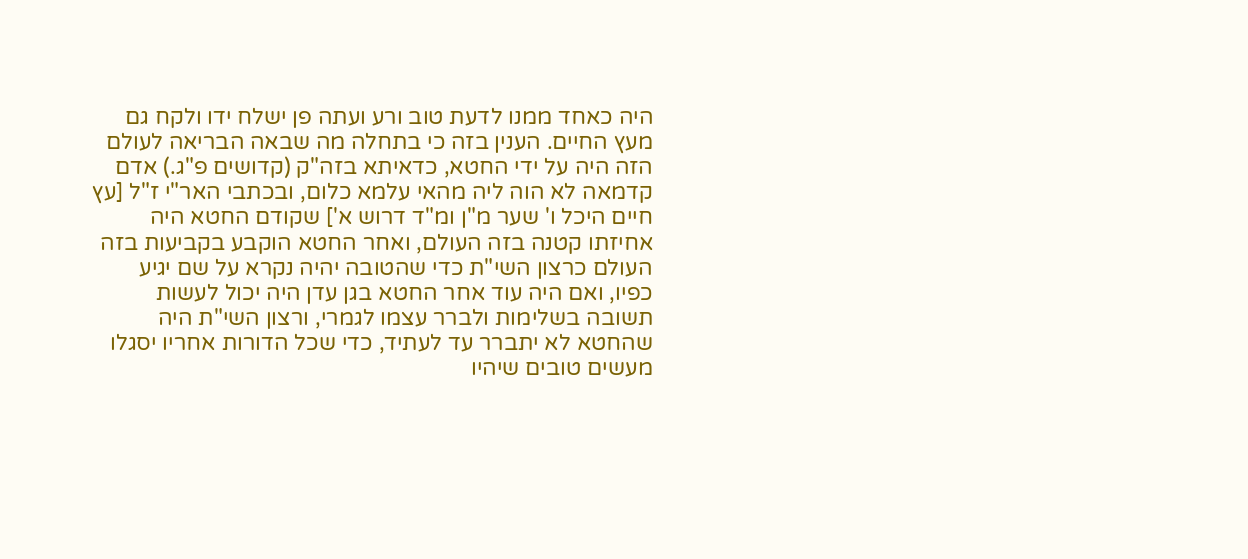היה כאחד ממנו לדעת טוב ורע ועתה פן ישלח ידו ולקח גם מעץ החיים. הענין בזה כי בתחלה מה שבאה הבריאה לעולם הזה היה על ידי החטא, כדאיתא בזה"ק (קדושים פ"ג.) אדם קדמאה לא הוה ליה מהאי עלמא כלום, ובכתבי האר"י ז"ל [עץ חיים היכל ו' שער מ"ן ומ"ד דרוש א'] שקודם החטא היה אחיזתו קטנה בזה העולם, ואחר החטא הוקבע בקביעות בזה העולם כרצון השי"ת כדי שהטובה יהיה נקרא על שם יגיע כפיו, ואם היה עוד אחר החטא בגן עדן היה יכול לעשות תשובה בשלימות ולברר עצמו לגמרי, ורצון השי"ת היה שהחטא לא יתברר עד לעתיד, כדי שכל הדורות אחריו יסגלו מעשים טובים שיהיו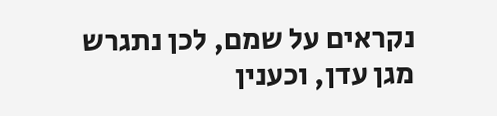נקראים על שמם, לכן נתגרש מגן עדן, וכענין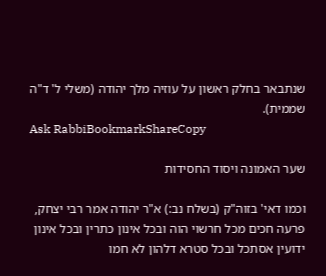שנתבאר בחלק ראשון על עוזיה מלך יהודה (משלי ל' ד"ה שממית).
Ask RabbiBookmarkShareCopy

שער האמונה ויסוד החסידות

וכמו דאי' בזוה"ק (בשלח נב:) א"ר יהודה אמר רבי יצחק, פרעה חכים מכל חרשוי הוה ובכל אינון כתרין ובכל אינון ידועין אסתכל ובכל סטרא דלהון לא חמו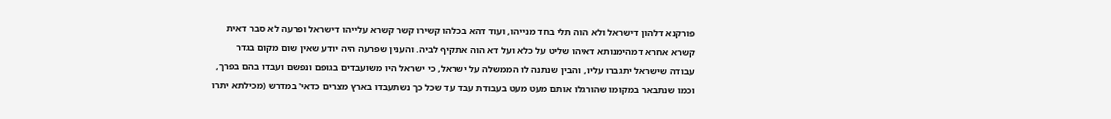פורקנא דלהון דישראל ולא הוה תלי בחד מנייהו, ועוד דהא בכלהו קשירו קשר קשרא עלייהו דישראל ופרעה לא סבר דאית קשרא אחרא דמהימנותא דאיהו שליט על כלא ועל דא הוה אתקיף לביה. והענין שפרעה היה יודע שאין שום מקום בגדר עבודה שישראל יתגברו עליו, והבין שנתנה לו הממשלה על ישראל, כי ישראל היו משועבדים בגופם ונפשם ועבדו בהם בפרך, וכמו שנתבאר במקומו שהורגלו אותם מעט מעט בעבודת עבד עד שכל כך נשתעבדו בארץ מצרים כדאי' במדרש (מכילתא יתרו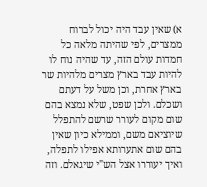א) שאין עבד היה יכול לברוח ממצרים, לפי שהיתה מלאה כל חמדות עולם הזה, עד שהיה נוח לו להיות עבד בארץ מצרים מלהיות שר בארץ אחרת, וכן משל על דעתם ושכלם. ולכן שפט, שלא נמצא בהם שום מקום לעורר שרשם להתפלל שיוציאם משם, וממילא כיון שאין בהם שום אתערותא אפילו לתפלה, ואיך יעוררו אצל הש"י שיגאלם. וזה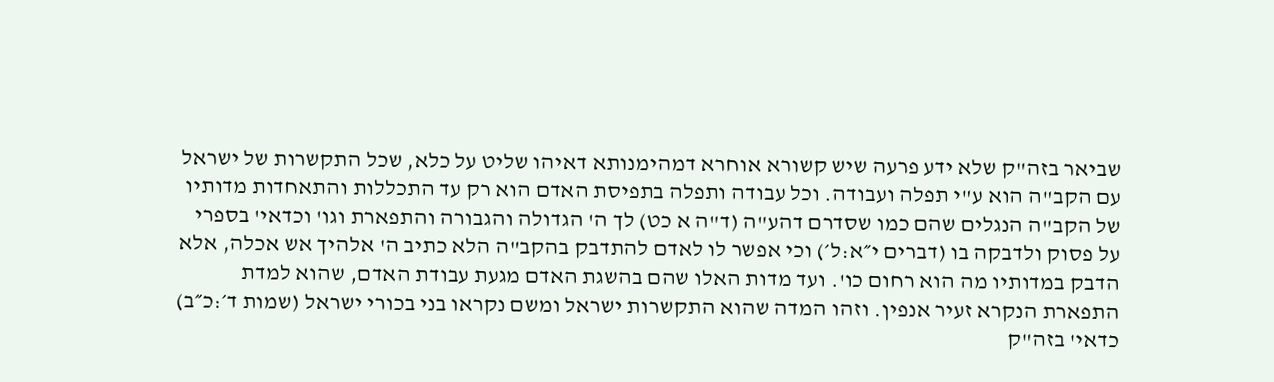שביאר בזה"ק שלא ידע פרעה שיש קשורא אוחרא דמהימנותא דאיהו שליט על כלא, שכל התקשרות של ישראל עם הקב"ה הוא ע"י תפלה ועבודה. וכל עבודה ותפלה בתפיסת האדם הוא רק עד התכללות והתאחדות מדותיו של הקב"ה הנגלים שהם כמו שסדרם דהע"ה (ד"ה א כט) לך ה' הגדולה והגבורה והתפארת וגו' וכדאי' בספרי על פסוק ולדבקה בו (דברים י״א:ל׳) וכי אפשר לו לאדם להתדבק בהקב"ה הלא כתיב ה' אלהיך אש אכלה, אלא הדבק במדותיו מה הוא רחום כו'. ועד מדות האלו שהם בהשגת האדם מגעת עבודת האדם, שהוא למדת התפארת הנקרא זעיר אנפין. וזהו המדה שהוא התקשרות ישראל ומשם נקראו בני בכורי ישראל (שמות ד׳:כ״ב) כדאי' בזה"ק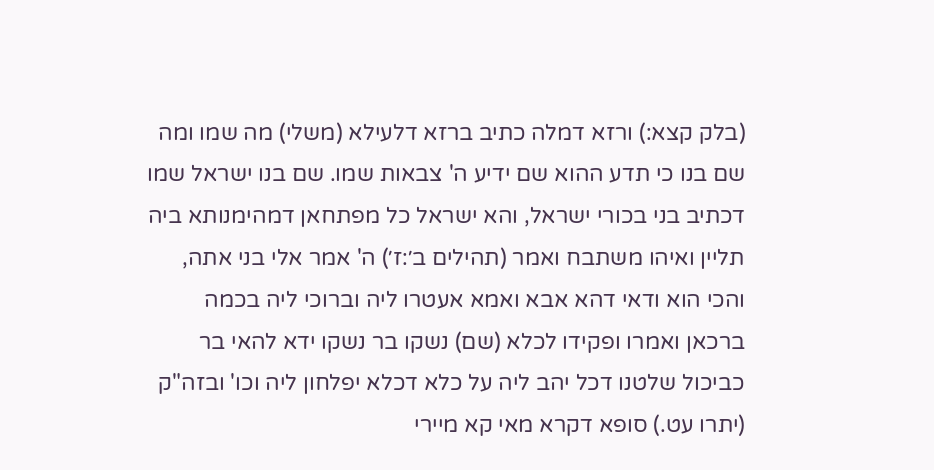(בלק קצא:) ורזא דמלה כתיב ברזא דלעילא (משלי) מה שמו ומה שם בנו כי תדע ההוא שם ידיע ה' צבאות שמו. שם בנו ישראל שמו דכתיב בני בכורי ישראל, והא ישראל כל מפתחאן דמהימנותא ביה תליין ואיהו משתבח ואמר (תהילים ב׳:ז׳) ה' אמר אלי בני אתה, והכי הוא ודאי דהא אבא ואמא אעטרו ליה וברוכי ליה בכמה ברכאן ואמרו ופקידו לכלא (שם) נשקו בר נשקו ידא להאי בר כביכול שלטנו דכל יהב ליה על כלא דכלא יפלחון ליה וכו' ובזה"ק (יתרו עט.) סופא דקרא מאי קא מיירי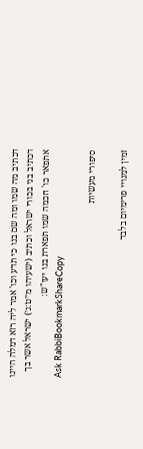דכתיב מה שמו ומה שם בנו כי תדע וכו' אמר ליה רזא דמלה היינו דכתיב בני בכורי ישראל וכתיב (ישעיהו מ״ט:ג׳) ישראל אשר בך אתפאר כו' חכמה שמו תפארת בנו יעו"ש:
Ask RabbiBookmarkShareCopy

סיפורי מעשיות

זמין למנויי פרימיום בלבד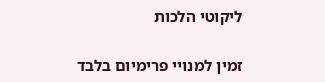ליקוטי הלכות

זמין למנויי פרימיום בלבד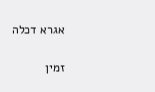אגרא דכלה

זמין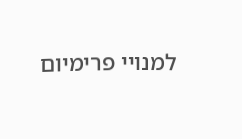למנויי פרימיום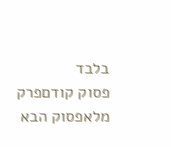בלבד
פסוק קודםפרק מלאפסוק הבא